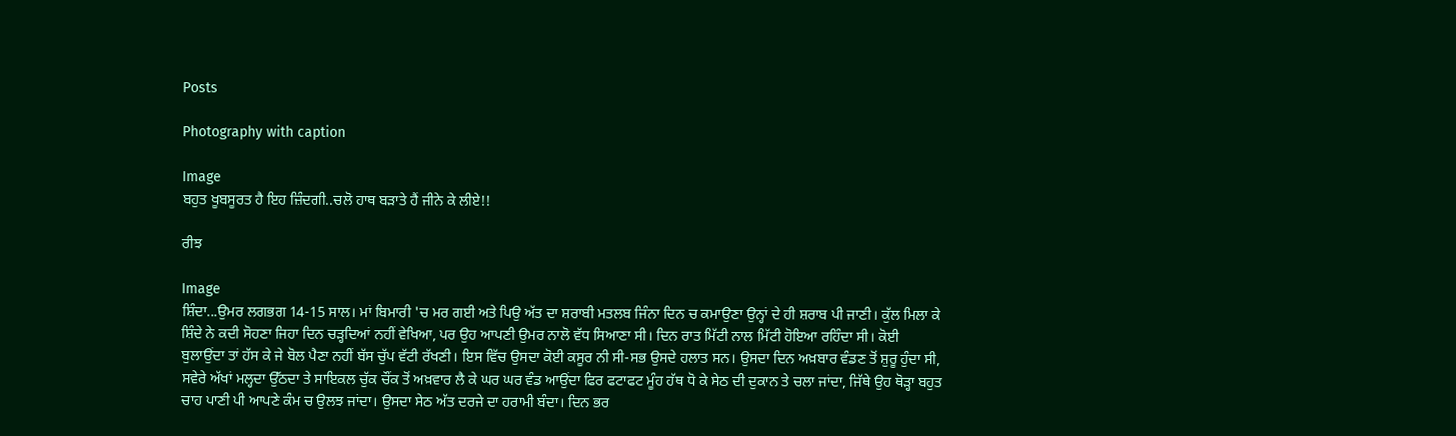Posts

Photography with caption

Image
ਬਹੁਤ ਖੂਬਸੂਰਤ ਹੈ ਇਹ ਜ਼ਿੰਦਗੀ..ਚਲੋ ਹਾਥ ਬੜਾਤੇ ਹੈਂ ਜੀਨੇ ਕੇ ਲੀਏ!!

ਰੀਝ

Image
ਸ਼ਿੰਦਾ...ਉਮਰ ਲਗਭਗ 14-15 ਸਾਲ। ਮਾਂ ਬਿਮਾਰੀ 'ਚ ਮਰ ਗਈ ਅਤੇ ਪਿਉ ਅੱਤ ਦਾ ਸ਼ਰਾਬੀ ਮਤਲਬ ਜਿੰਨਾ ਦਿਨ ਚ ਕਮਾਉਣਾ ਉਨ੍ਹਾਂ ਦੇ ਹੀ ਸ਼ਰਾਬ ਪੀ ਜਾਣੀ। ਕੁੱਲ ਮਿਲਾ ਕੇ ਸ਼ਿੰਦੇ ਨੇ ਕਦੀ ਸੋਹਣਾ ਜਿਹਾ ਦਿਨ ਚੜ੍ਹਦਿਆਂ ਨਹੀਂ ਵੇਖਿਆ, ਪਰ ਉਹ ਆਪਣੀ ਉਮਰ ਨਾਲੋ ਵੱਧ ਸਿਆਣਾ ਸੀ। ਦਿਨ ਰਾਤ ਮਿੱਟੀ ਨਾਲ ਮਿੱਟੀ ਹੋਇਆ ਰਹਿੰਦਾ ਸੀ। ਕੋਈ ਬੁਲਾਉਂਦਾ ਤਾਂ ਹੱਸ ਕੇ ਜੇ ਬੋਲ ਪੈਣਾ ਨਹੀਂ ਬੱਸ ਚੁੱਪ ਵੱਟੀ ਰੱਖਣੀ। ਇਸ ਵਿੱਚ ਉਸਦਾ ਕੋਈ ਕਸੂਰ ਨੀ ਸੀ-ਸਭ ਉਸਦੇ ਹਲਾਤ ਸਨ। ਉਸਦਾ ਦਿਨ ਅਖ਼ਬਾਰ ਵੰਡਣ ਤੋਂ ਸ਼ੁਰੂ ਹੁੰਦਾ ਸੀ, ਸਵੇਰੇ ਅੱਖਾਂ ਮਲ੍ਹਦਾ ਉੱਠਦਾ ਤੇ ਸਾਇਕਲ ਚੁੱਕ ਚੌਂਕ ਤੋਂ ਅਖ਼ਵਾਰ ਲੈ ਕੇ ਘਰ ਘਰ ਵੰਡ ਆਉਂਦਾ ਫਿਰ ਫਟਾਫਟ ਮੂੰਹ ਹੱਥ ਧੋ ਕੇ ਸੇਠ ਦੀ ਦੁਕਾਨ ਤੇ ਚਲਾ ਜਾਂਦਾ, ਜਿੱਥੇ ਉਹ ਥੋੜ੍ਹਾ ਬਹੁਤ ਚਾਹ ਪਾਣੀ ਪੀ ਆਪਣੇ ਕੰਮ ਚ ਉਲਝ ਜਾਂਦਾ। ਉਸਦਾ ਸੇਠ ਅੱਤ ਦਰਜੇ ਦਾ ਹਰਾਮੀ ਬੰਦਾ। ਦਿਨ ਭਰ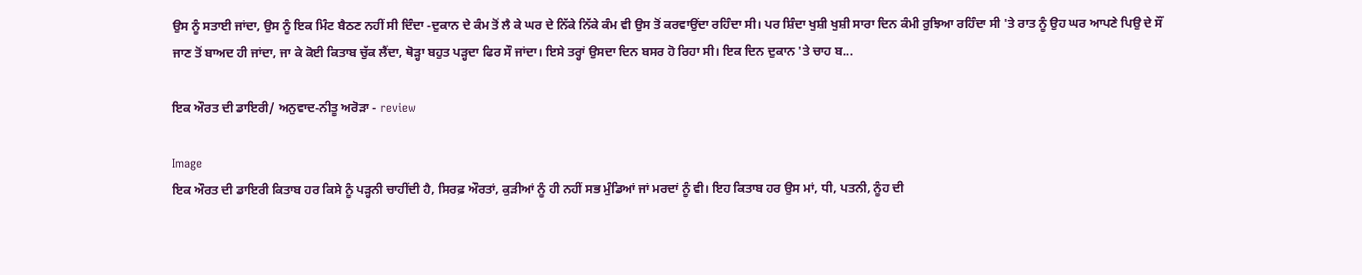ਉਸ ਨੂੰ ਸਤਾਈ ਜਾਂਦਾ, ਉਸ ਨੂੰ ਇਕ ਮਿੰਟ ਬੈਠਣ ਨਹੀਂ ਸੀ ਦਿੰਦਾ -ਦੁਕਾਨ ਦੇ ਕੰਮ ਤੋਂ ਲੈ ਕੇ ਘਰ ਦੇ ਨਿੱਕੇ ਨਿੱਕੇ ਕੰਮ ਵੀ ਉਸ ਤੋਂ ਕਰਵਾਉਂਦਾ ਰਹਿੰਦਾ ਸੀ। ਪਰ ਸ਼ਿੰਦਾ ਖੁਸ਼ੀ ਖੁਸ਼ੀ ਸਾਰਾ ਦਿਨ ਕੰਮੀ ਰੁਝਿਆ ਰਹਿੰਦਾ ਸੀ 'ਤੇ ਰਾਤ ਨੂੰ ਉਹ ਘਰ ਆਪਣੇ ਪਿਉ ਦੇ ਸੌਂ ਜਾਣ ਤੋਂ ਬਾਅਦ ਹੀ ਜਾਂਦਾ, ਜਾ ਕੇ ਕੋਈ ਕਿਤਾਬ ਚੁੱਕ ਲੈਂਦਾ, ਥੋੜ੍ਹਾ ਬਹੁਤ ਪੜ੍ਹਦਾ ਫਿਰ ਸੌ ਜਾਂਦਾ। ਇਸੇ ਤਰ੍ਹਾਂ ਉਸਦਾ ਦਿਨ ਬਸਰ ਹੋ ਰਿਹਾ ਸੀ। ਇਕ ਦਿਨ ਦੁਕਾਨ 'ਤੇ ਚਾਹ ਬ...

ਇਕ ਔਰਤ ਦੀ ਡਾਇਰੀ/ ਅਨੁਵਾਦ-ਨੀਤੂ ਅਰੋੜਾ - review

Image
ਇਕ ਔਰਤ ਦੀ ਡਾਇਰੀ ਕਿਤਾਬ ਹਰ ਕਿਸੇ ਨੂੰ ਪੜ੍ਹਨੀ ਚਾਹੀਂਦੀ ਹੈ, ਸਿਰਫ਼ ਔਰਤਾਂ, ਕੁੜੀਆਂ ਨੂੰ ਹੀ ਨਹੀਂ ਸਭ ਮੁੰਡਿਆਂ ਜਾਂ ਮਰਦਾਂ ਨੂੰ ਵੀ। ਇਹ ਕਿਤਾਬ ਹਰ ਉਸ ਮਾਂ, ਧੀ, ਪਤਨੀ, ਨੂੰਹ ਦੀ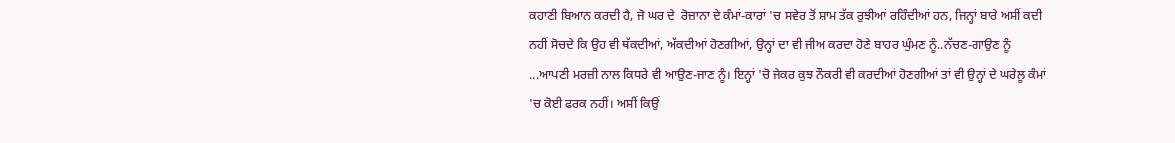ਕਹਾਣੀ ਬਿਆਨ ਕਰਦੀ ਹੈ, ਜੋ ਘਰ ਦੇ  ਰੋਜ਼ਾਨਾ ਦੇ ਕੰਮਾਂ-ਕਾਰਾਂ 'ਚ ਸਵੇਰ ਤੋਂ ਸ਼ਾਮ ਤੱਕ ਰੁਝੀਆਂ ਰਹਿੰਦੀਆਂ ਹਨ, ਜਿਨ੍ਹਾਂ ਬਾਰੇ ਅਸੀਂ ਕਦੀ ਨਹੀਂ ਸੋਚਦੇ ਕਿ ਉਹ ਵੀ ਥੱਕਦੀਆਂ, ਅੱਕਦੀਆਂ ਹੋਣਗੀਆਂ, ਉਨ੍ਹਾਂ ਦਾ ਵੀ ਜੀਅ ਕਰਦਾ ਹੋਣੇ ਬਾਹਰ ਘੁੰਮਣ ਨੂੰ..ਨੱਚਣ-ਗਾਉਣ ਨੂੰ ...ਆਪਣੀ ਮਰਜ਼ੀ ਨਾਲ ਕਿਧਰੇ ਵੀ ਆਉਣ-ਜਾਣ ਨੂੰ। ਇਨ੍ਹਾਂ 'ਚੋ ਜੇਕਰ ਕੁਝ ਨੌਕਰੀ ਵੀ ਕਰਦੀਆਂ ਹੋਣਗੀਆਂ ਤਾਂ ਵੀ ਉਨ੍ਹਾਂ ਦੇ ਘਰੇਲੂ ਕੰਮਾਂ 'ਚ ਕੋਈ ਫਰਕ ਨਹੀਂ। ਅਸੀਂ ਕਿਉਂ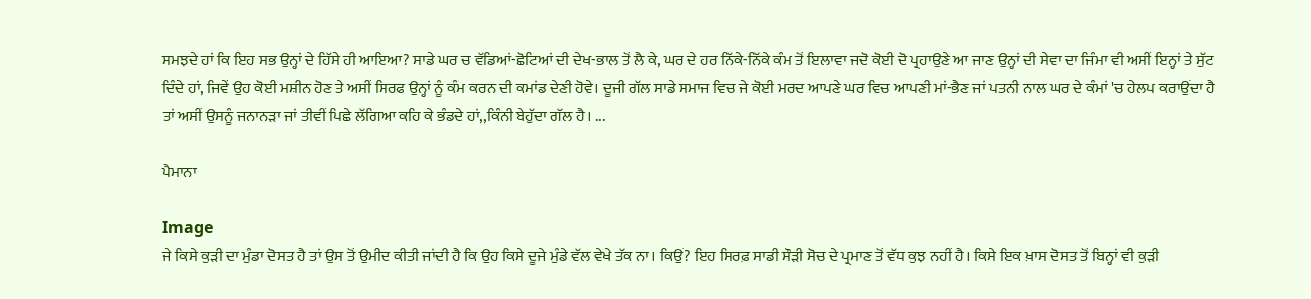ਸਮਝਦੇ ਹਾਂ ਕਿ ਇਹ ਸਭ ਉਨ੍ਹਾਂ ਦੇ ਹਿੱਸੇ ਹੀ ਆਇਆ? ਸਾਡੇ ਘਰ ਚ ਵੱਡਿਆਂ-ਛੋਟਿਆਂ ਦੀ ਦੇਖ-ਭਾਲ ਤੋਂ ਲੈ ਕੇ, ਘਰ ਦੇ ਹਰ ਨਿੱਕੇ-ਨਿੱਕੇ ਕੰਮ ਤੋਂ ਇਲਾਵਾ ਜਦੋ ਕੋਈ ਦੋ ਪ੍ਰਹਾਉਣੇ ਆ ਜਾਣ ਉਨ੍ਹਾਂ ਦੀ ਸੇਵਾ ਦਾ ਜਿੰਮਾ ਵੀ ਅਸੀਂ ਇਨ੍ਹਾਂ ਤੇ ਸੁੱਟ ਦਿੰਦੇ ਹਾਂ, ਜਿਵੇਂ ਉਹ ਕੋਈ ਮਸ਼ੀਨ ਹੋਣ ਤੇ ਅਸੀਂ ਸਿਰਫ ਉਨ੍ਹਾਂ ਨੂੰ ਕੰਮ ਕਰਨ ਦੀ ਕਮਾਂਡ ਦੇਣੀ ਹੋਵੇ। ਦੂਜੀ ਗੱਲ ਸਾਡੇ ਸਮਾਜ ਵਿਚ ਜੇ ਕੋਈ ਮਰਦ ਆਪਣੇ ਘਰ ਵਿਚ ਆਪਣੀ ਮਾਂ-ਭੈਣ ਜਾਂ ਪਤਨੀ ਨਾਲ ਘਰ ਦੇ ਕੰਮਾਂ 'ਚ ਹੇਲਪ ਕਰਾਉਂਦਾ ਹੈ ਤਾਂ ਅਸੀਂ ਉਸਨੂੰ ਜਨਾਨੜਾ ਜਾਂ ਤੀਵੀਂ ਪਿਛੇ ਲੱਗਿਆ ਕਹਿ ਕੇ ਭੰਡਦੇ ਹਾਂ,,ਕਿੰਨੀ ਬੇਹੁੱਦਾ ਗੱਲ ਹੈ। ...

ਪੈਮਾਨਾ

Image
ਜੇ ਕਿਸੇ ਕੁੜੀ ਦਾ ਮੁੰਡਾ ਦੋਸਤ ਹੈ ਤਾਂ ਉਸ ਤੋਂ ਉਮੀਦ ਕੀਤੀ ਜਾਂਦੀ ਹੈ ਕਿ ਉਹ ਕਿਸੇ ਦੂਜੇ ਮੁੰਡੇ ਵੱਲ ਵੇਖੇ ਤੱਕ ਨਾ। ਕਿਉਂ? ਇਹ ਸਿਰਫ਼ ਸਾਡੀ ਸੌੜੀ ਸੋਚ ਦੇ ਪ੍ਰਮਾਣ ਤੋਂ ਵੱਧ ਕੁਝ ਨਹੀਂ ਹੈ। ਕਿਸੇ ਇਕ ਖ਼ਾਸ ਦੋਸਤ ਤੋਂ ਬਿਨ੍ਹਾਂ ਵੀ ਕੁੜੀ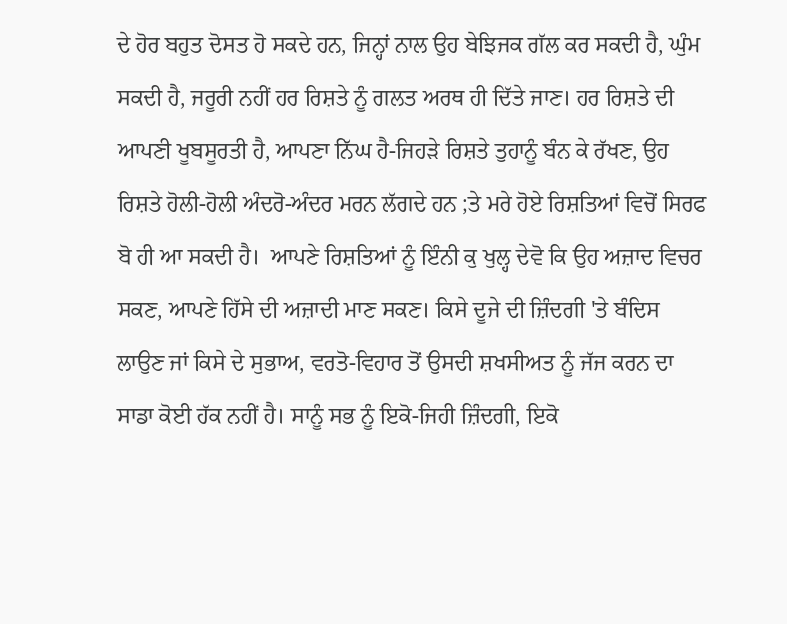ਦੇ ਹੋਰ ਬਹੁਤ ਦੋਸਤ ਹੋ ਸਕਦੇ ਹਨ, ਜਿਨ੍ਹਾਂ ਨਾਲ ਉਹ ਬੇਝਿਜਕ ਗੱਲ ਕਰ ਸਕਦੀ ਹੈ, ਘੁੰਮ ਸਕਦੀ ਹੈ, ਜਰੂਰੀ ਨਹੀਂ ਹਰ ਰਿਸ਼ਤੇ ਨੂੰ ਗਲਤ ਅਰਥ ਹੀ ਦਿੱਤੇ ਜਾਣ। ਹਰ ਰਿਸ਼ਤੇ ਦੀ ਆਪਣੀ ਖੂਬਸੂਰਤੀ ਹੈ, ਆਪਣਾ ਨਿੱਘ ਹੈ-ਜਿਹੜੇ ਰਿਸ਼ਤੇ ਤੁਹਾਨੂੰ ਬੰਨ ਕੇ ਰੱਖਣ, ਉਹ ਰਿਸ਼ਤੇ ਹੋਲੀ-ਹੋਲੀ ਅੰਦਰੋ-ਅੰਦਰ ਮਰਨ ਲੱਗਦੇ ਹਨ ;ਤੇ ਮਰੇ ਹੋਏ ਰਿਸ਼ਤਿਆਂ ਵਿਚੋਂ ਸਿਰਫ ਬੋ ਹੀ ਆ ਸਕਦੀ ਹੈ।  ਆਪਣੇ ਰਿਸ਼ਤਿਆਂ ਨੂੰ ਇੰਨੀ ਕੁ ਖੁਲ੍ਹ ਦੇਵੋ ਕਿ ਉਹ ਅਜ਼ਾਦ ਵਿਚਰ ਸਕਣ, ਆਪਣੇ ਹਿੱਸੇ ਦੀ ਅਜ਼ਾਦੀ ਮਾਣ ਸਕਣ। ਕਿਸੇ ਦੂਜੇ ਦੀ ਜ਼ਿੰਦਗੀ 'ਤੇ ਬੰਦਿਸ ਲਾਉਣ ਜਾਂ ਕਿਸੇ ਦੇ ਸੁਭਾਅ, ਵਰਤੋ-ਵਿਹਾਰ ਤੋਂ ਉਸਦੀ ਸ਼ਖਸੀਅਤ ਨੂੰ ਜੱਜ ਕਰਨ ਦਾ ਸਾਡਾ ਕੋਈ ਹੱਕ ਨਹੀਂ ਹੈ। ਸਾਨੂੰ ਸਭ ਨੂੰ ਇਕੋ-ਜਿਹੀ ਜ਼ਿੰਦਗੀ, ਇਕੋ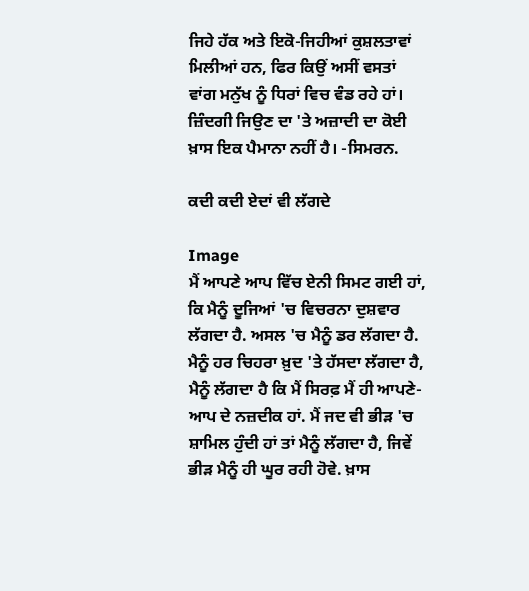ਜਿਹੇ ਹੱਕ ਅਤੇ ਇਕੋ-ਜਿਹੀਆਂ ਕੁਸ਼ਲਤਾਵਾਂ ਮਿਲੀਆਂ ਹਨ, ਫਿਰ ਕਿਉਂ ਅਸੀਂ ਵਸਤਾਂ ਵਾਂਗ ਮਨੁੱਖ ਨੂੰ ਧਿਰਾਂ ਵਿਚ ਵੰਡ ਰਹੇ ਹਾਂ। ਜ਼ਿੰਦਗੀ ਜਿਉਣ ਦਾ 'ਤੇ ਅਜ਼ਾਦੀ ਦਾ ਕੋਈ ਖ਼ਾਸ ਇਕ ਪੈਮਾਨਾ ਨਹੀਂ ਹੈ। -ਸਿਮਰਨ.

ਕਦੀ ਕਦੀ ਏਦਾਂ ਵੀ ਲੱਗਦੇ

Image
ਮੈਂ ਆਪਣੇ ਆਪ ਵਿੱਚ ਏਨੀ ਸਿਮਟ ਗਈ ਹਾਂ, ਕਿ ਮੈਨੂੰ ਦੂਜਿਆਂ 'ਚ ਵਿਚਰਨਾ ਦੁਸ਼ਵਾਰ ਲੱਗਦਾ ਹੈ. ਅਸਲ 'ਚ ਮੈਨੂੰ ਡਰ ਲੱਗਦਾ ਹੈ. ਮੈਨੂੰ ਹਰ ਚਿਹਰਾ ਖ਼ੁਦ 'ਤੇ ਹੱਸਦਾ ਲੱਗਦਾ ਹੈ, ਮੈਨੂੰ ਲੱਗਦਾ ਹੈ ਕਿ ਮੈਂ ਸਿਰਫ਼ ਮੈਂ ਹੀ ਆਪਣੇ-ਆਪ ਦੇ ਨਜ਼ਦੀਕ ਹਾਂ. ਮੈਂ ਜਦ ਵੀ ਭੀੜ 'ਚ ਸ਼ਾਮਿਲ ਹੁੰਦੀ ਹਾਂ ਤਾਂ ਮੈਨੂੰ ਲੱਗਦਾ ਹੈ, ਜਿਵੇਂ ਭੀੜ ਮੈਨੂੰ ਹੀ ਘੂਰ ਰਹੀ ਹੋਵੇ. ਖ਼ਾਸ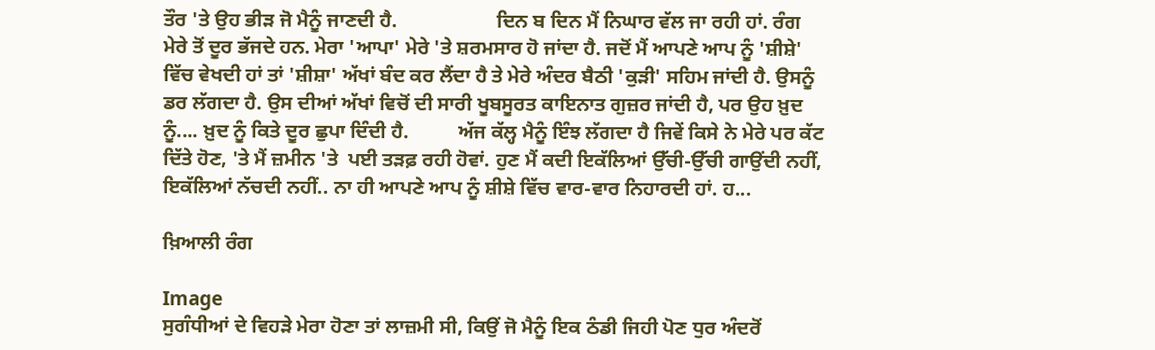ਤੌਰ 'ਤੇ ਉਹ ਭੀੜ ਜੋ ਮੈਨੂੰ ਜਾਣਦੀ ਹੈ.                    ਦਿਨ ਬ ਦਿਨ ਮੈਂ ਨਿਘਾਰ ਵੱਲ ਜਾ ਰਹੀ ਹਾਂ. ਰੰਗ ਮੇਰੇ ਤੋਂ ਦੂਰ ਭੱਜਦੇ ਹਨ. ਮੇਰਾ 'ਆਪਾ' ਮੇਰੇ 'ਤੇ ਸ਼ਰਮਸਾਰ ਹੋ ਜਾਂਦਾ ਹੈ. ਜਦੋਂ ਮੈਂ ਆਪਣੇ ਆਪ ਨੂੰ 'ਸ਼ੀਸ਼ੇ' ਵਿੱਚ ਵੇਖਦੀ ਹਾਂ ਤਾਂ 'ਸ਼ੀਸ਼ਾ' ਅੱਖਾਂ ਬੰਦ ਕਰ ਲੈਂਦਾ ਹੈ ਤੇ ਮੇਰੇ ਅੰਦਰ ਬੈਠੀ 'ਕੁੜੀ' ਸਹਿਮ ਜਾਂਦੀ ਹੈ. ਉਸਨੂੰ ਡਰ ਲੱਗਦਾ ਹੈ. ਉਸ ਦੀਆਂ ਅੱਖਾਂ ਵਿਚੋਂ ਦੀ ਸਾਰੀ ਖੂਬਸੂਰਤ ਕਾਇਨਾਤ ਗੁਜ਼ਰ ਜਾਂਦੀ ਹੈ, ਪਰ ਉਹ ਖ਼ੁਦ ਨੂੰ.... ਖ਼ੁਦ ਨੂੰ ਕਿਤੇ ਦੂਰ ਛੁਪਾ ਦਿੰਦੀ ਹੈ.          ਅੱਜ ਕੱਲ੍ਹ ਮੈਨੂੰ ਇੰਝ ਲੱਗਦਾ ਹੈ ਜਿਵੇਂ ਕਿਸੇ ਨੇ ਮੇਰੇ ਪਰ ਕੱਟ ਦਿੱਤੇ ਹੋਣ, 'ਤੇ ਮੈਂ ਜ਼ਮੀਨ 'ਤੇ  ਪਈ ਤੜਫ਼ ਰਹੀ ਹੋਵਾਂ. ਹੁਣ ਮੈਂ ਕਦੀ ਇਕੱਲਿਆਂ ਉੱਚੀ-ਉੱਚੀ ਗਾਉਂਦੀ ਨਹੀਂ, ਇਕੱਲਿਆਂ ਨੱਚਦੀ ਨਹੀਂ.. ਨਾ ਹੀ ਆਪਣੇ ਆਪ ਨੂੰ ਸ਼ੀਸ਼ੇ ਵਿੱਚ ਵਾਰ-ਵਾਰ ਨਿਹਾਰਦੀ ਹਾਂ. ਹ...

ਖ਼ਿਆਲੀ ਰੰਗ

Image
ਸੁਗੰਧੀਆਂ ਦੇ ਵਿਹੜੇ ਮੇਰਾ ਹੋਣਾ ਤਾਂ ਲਾਜ਼ਮੀ ਸੀ, ਕਿਉਂ ਜੋ ਮੈਨੂੰ ਇਕ ਠੰਡੀ ਜਿਹੀ ਪੋਣ ਧੁਰ ਅੰਦਰੋਂ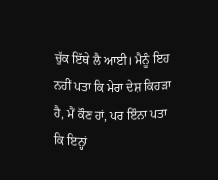ਚੁੱਕ ਇੱਥੇ ਲੈ ਆਈ। ਮੈਨੂੰ ਇਹ ਨਹੀਂ ਪਤਾ ਕਿ ਮੇਰਾ ਦੇਸ਼ ਕਿਹੜਾ ਹੈ, ਮੈਂ ਕੌਣ ਹਾਂ, ਪਰ ਇੰਨਾ ਪਤਾ ਕਿ ਇਨ੍ਹਾਂ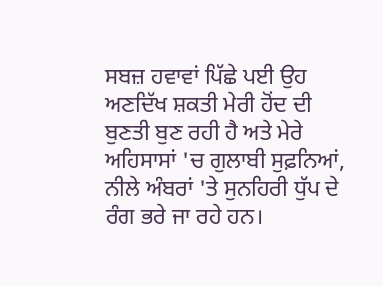ਸਬਜ਼ ਹਵਾਵਾਂ ਪਿੱਛੇ ਪਈ ਉਹ ਅਣਦਿੱਖ ਸ਼ਕਤੀ ਮੇਰੀ ਹੋਂਦ ਦੀ ਬੁਣਤੀ ਬੁਣ ਰਹੀ ਹੈ ਅਤੇ ਮੇਰੇ ਅਹਿਸਾਸਾਂ 'ਚ ਗੁਲਾਬੀ ਸੁਫ਼ਨਿਆਂ, ਨੀਲੇ ਅੰਬਰਾਂ 'ਤੇ ਸੁਨਹਿਰੀ ਧੁੱਪ ਦੇ ਰੰਗ ਭਰੇ ਜਾ ਰਹੇ ਹਨ।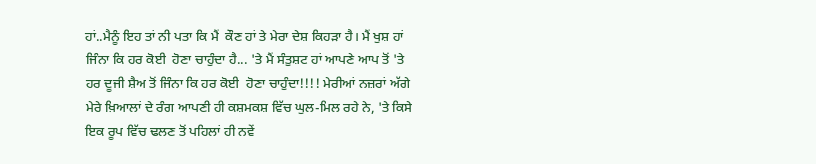ਹਾਂ..ਮੈਨੂੰ ਇਹ ਤਾਂ ਨੀ ਪਤਾ ਕਿ ਮੈਂ  ਕੌਣ ਹਾਂ ਤੇ ਮੇਰਾ ਦੇਸ਼ ਕਿਹੜਾ ਹੈ। ਮੈਂ ਖੁਸ਼ ਹਾਂ  ਜਿੰਨਾ ਕਿ ਹਰ ਕੋਈ  ਹੋਣਾ ਚਾਹੁੰਦਾ ਹੈ... 'ਤੇ ਮੈਂ ਸੰਤੁਸ਼ਟ ਹਾਂ ਆਪਣੇ ਆਪ ਤੋਂ 'ਤੇ ਹਰ ਦੂਜੀ ਸ਼ੈਅ ਤੋਂ ਜਿੰਨਾ ਕਿ ਹਰ ਕੋਈ  ਹੋਣਾ ਚਾਹੁੰਦਾ!!!! ਮੇਰੀਆਂ ਨਜ਼ਰਾਂ ਅੱਗੇ ਮੇਰੇ ਖ਼ਿਆਲਾਂ ਦੇ ਰੰਗ ਆਪਣੀ ਹੀ ਕਸ਼ਮਕਸ਼ ਵਿੱਚ ਘੁਲ-ਮਿਲ ਰਹੇ ਨੇ, 'ਤੇ ਕਿਸੇ ਇਕ ਰੂਪ ਵਿੱਚ ਢਲਣ ਤੋਂ ਪਹਿਲਾਂ ਹੀ ਨਵੇਂ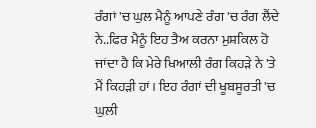ਰੰਗਾਂ 'ਚ ਘੁਲ ਮੈਨੂੰ ਆਪਣੇ ਰੰਗ 'ਚ ਰੰਗ ਲੈਂਦੇ ਨੇ..ਫਿਰ ਮੈਨੂੰ ਇਹ ਤੈਅ ਕਰਨਾ ਮੁਸ਼ਕਿਲ ਹੋ ਜਾਂਦਾ ਹੈ ਕਿ ਮੇਰੇ ਖਿਆਲੀ ਰੰਗ ਕਿਹੜੇ ਨੇ 'ਤੇ ਮੈਂ ਕਿਹੜੀ ਹਾਂ। ਇਹ ਰੰਗਾਂ ਦੀ ਖੂਬਸੂਰਤੀ 'ਚ ਘੁਲੀ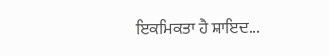ਇਕਮਿਕਤਾ ਹੈ ਸ਼ਾਇਦ...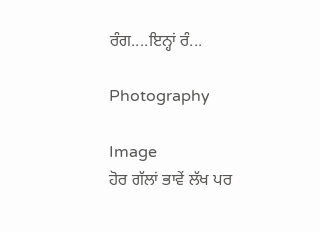ਰੰਗ....ਇਨ੍ਹਾਂ ਰੰ...

Photography

Image
ਹੋਰ ਗੱਲਾਂ ਭਾਵੇਂ ਲੱਖ ਪਰ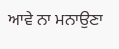ਆਵੇ ਨਾ ਮਨਾਉਣਾ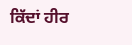ਕਿੱਦਾਂ ਹੀਰ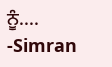ਨੂੰ.... -Simran